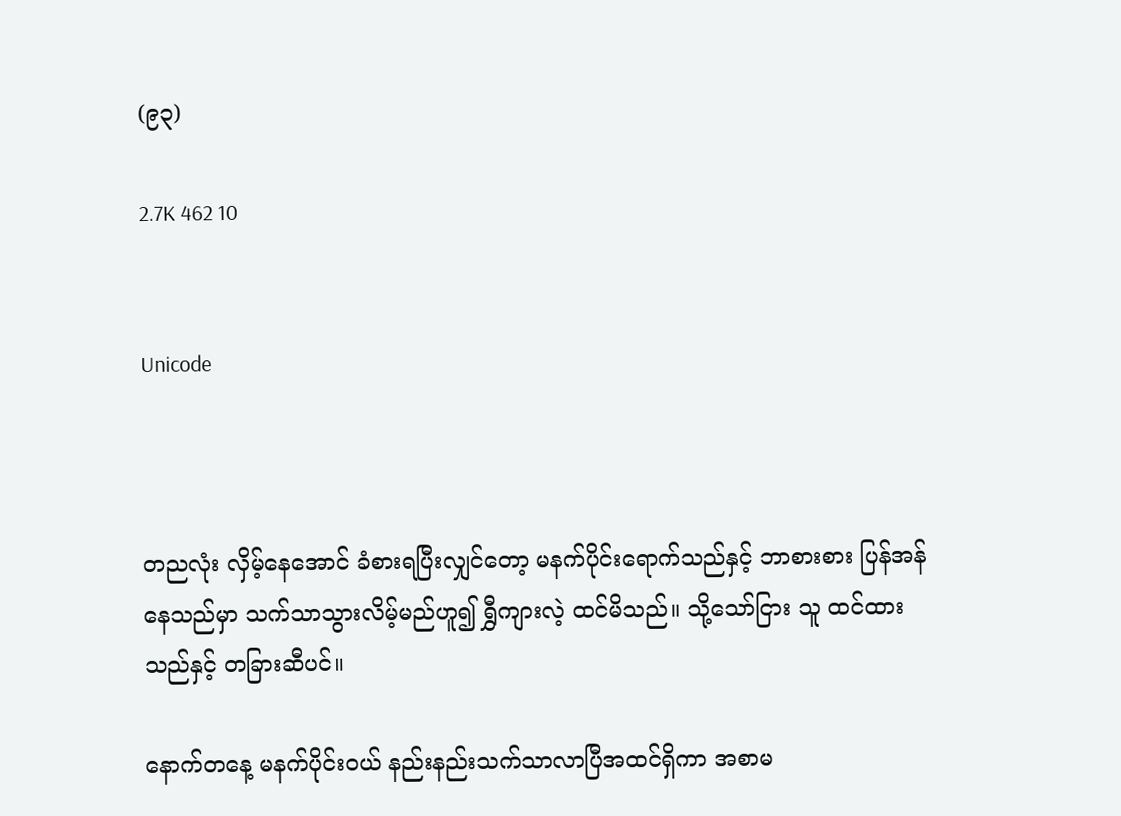(၉၃)

2.7K 462 10


Unicode



တညလုံး လှိမ့်နေအောင် ခံစားရပြီးလျှင်တော့ မနက်ပိုင်းရောက်သည်နှင့် ဘာစားစား ပြန်အန်နေသည်မှာ သက်သာသွားလိမ့်မည်ဟူ၍ ရွှီကျားလဲ့ ထင်မိသည်။ သို့သော်ငြား သူ ထင်ထားသည်နှင့် တခြားဆီပင်။

နောက်တနေ့ မနက်ပိုင်းဝယ် နည်းနည်းသက်သာလာပြီအထင်ရှိကာ အစာမ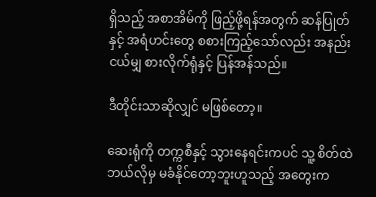ရှိသည့် အစာအိမ်ကို ဖြည့်ဖို့ရန်အတွက် ဆန်ပြုတ်နှင့် အရံဟင်းတွေ စစားကြည့်သော်လည်း အနည်းငယ်မျှ စားလိုက်ရုံနှင့် ပြန်အန်သည်။

ဒီတိုင်းသာဆိုလျှင် မဖြစ်တော့။

ဆေးရုံကို တက္ကစီနှင့် သွားနေရင်းကပင် သူ့ စိတ်ထဲ ဘယ်လိုမှ မခံနိုင်တော့ဘူးဟူသည့် အတွေးက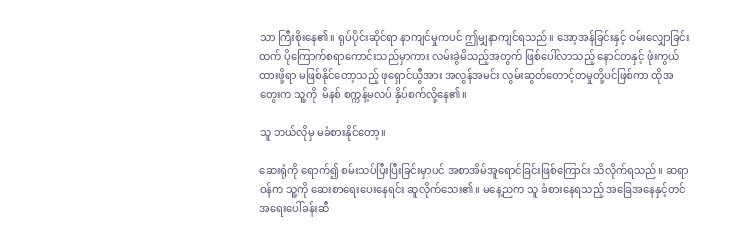သာ ကြီးစိုးနေ၏။ ရုပ်ပိုင်းဆိုင်ရာ နာကျင်မှုကပင် ဤမျှနာကျင်ရသည်။ အော့အန်ခြင်းနှင့် ဝမ်းလျှောခြင်းထက် ပိုကြောက်စရာကောင်းသည်မှာကား လမ်းခွဲမိသည့်အတွက် ဖြစ်ပေါ်လာသည့် နောင်တနှင့် ဖုံးကွယ်ထားဖို့ရာ မဖြစ်နိုင်တော့သည့် ဖုရှောင်ယွီအား အလွန်အမင်း လွမ်းဆွတ်တောင့်တမှုတို့ပင်ဖြစ်ကာ ထိုအတွေးက သူ့ကို  မိနစ် စက္ကန့်မလပ် နှိပ်စက်လို့နေ၏။

သူ ဘယ်လိုမှ မခံစားနိုင်တော့။

ဆေးရုံကို ရောက်၍ စမ်းသပ်ပြီးပြီးခြင်းမှာပင် အစာအိမ်အူရောင်ခြင်းဖြစ်ကြောင်း သိလိုက်ရသည်။ ဆရာဝန်က သူ့ကို ဆေးစာရေးပေးနေရင်း ဆူလိုက်သေး၏။ မနေ့ညက သူ ခံစားနေရသည့် အခြေအနေနှင့်တင်အရေးပေါ်ခန်းဆီ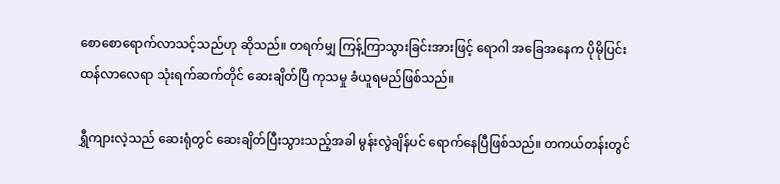စောစောရောက်လာသင့်သည်ဟု ဆိုသည်။ တရက်မျှ ကြန့်ကြာသွားခြင်းအားဖြင့် ရောဂါ အခြေအနေက ပိုမိုပြင်းထန်လာလေရာ သုံးရက်ဆက်တိုင် ဆေးချိတ်ပြီ ကုသမှု ခံယူရမည်ဖြစ်သည်။

ရွှီကျားလဲ့သည် ဆေးရုံတွင် ဆေးချိတ်ပြီးသွားသည့်အခါ မွန်းလွဲချိန်ပင် ရောက်နေပြီဖြစ်သည်။ တကယ်တန်းတွင်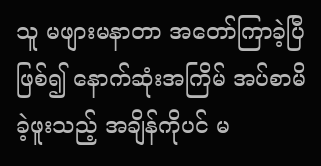သူ မဖျားမနာတာ အတော်ကြာခဲ့ပြီဖြစ်၍ နောက်ဆုံးအကြိမ် အပ်စာမိခဲ့ဖူးသည့် အချိန်ကိုပင် မ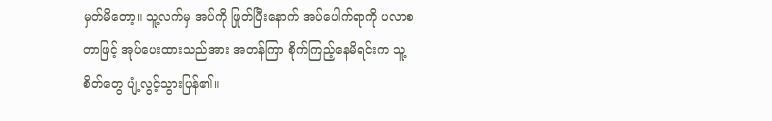မှတ်မိတော့။ သူ့လက်မှ အပ်ကို ဖြုတ်ပြီးနောက် အပ်ပေါက်ရာကို ပလာစတာဖြင့် အုပ်ပေးထားသည်အား အတန်ကြာ စိုက်ကြည့်နေမိရင်းက သူ့စိတ်တွေ ပျံ့လွင့်သွားပြန်၏။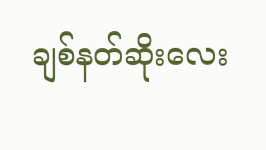ချစ်နတ်ဆိုးလေး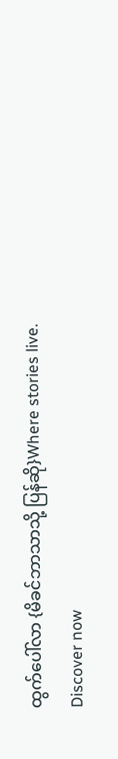ထွက်ပေါ်လာ {မိခင်ဘာသာသို့ ပြန်ဆို}Where stories live. Discover now